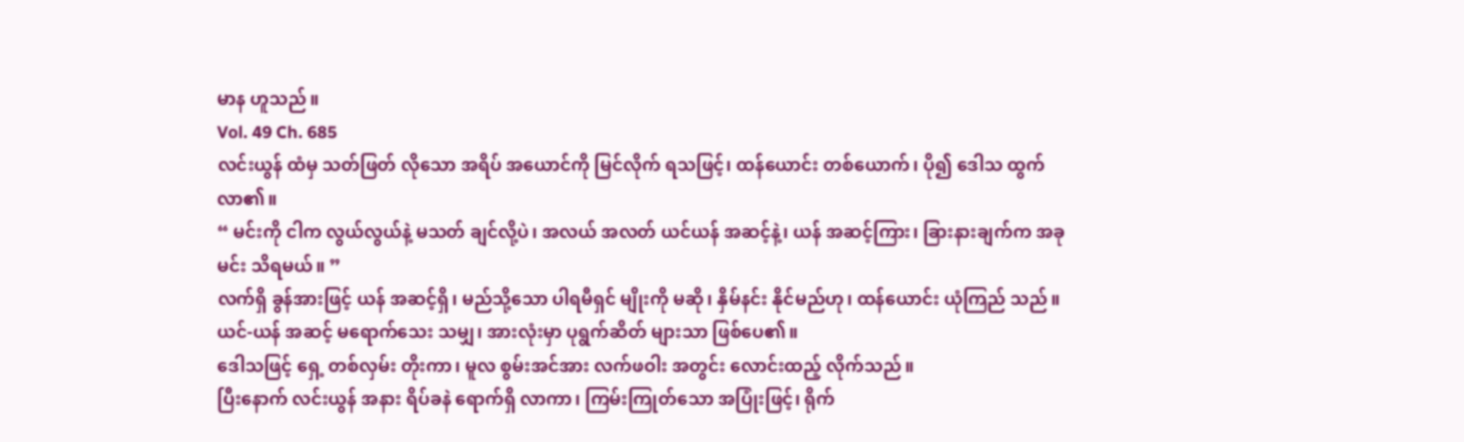မာန ဟူသည်။
Vol. 49 Ch. 685
လင်းယွန် ထံမှ သတ်ဖြတ် လိုသော အရိပ် အယောင်ကို မြင်လိုက် ရသဖြင့်၊ ထန်ယောင်း တစ်ယောက်၊ ပို၍ ဒေါသ ထွက်လာ၏။
“ မင်းကို ငါက လွယ်လွယ်နဲ့ မသတ် ချင်လို့ပဲ၊ အလယ် အလတ် ယင်ယန် အဆင့်နဲ့၊ ယန် အဆင့်ကြား၊ ခြားနားချက်က အခု မင်း သိရမယ်။ ”
လက်ရှိ ခွန်အားဖြင့် ယန် အဆင့်ရှိ၊ မည်သို့သော ပါရမီရှင် မျိုးကို မဆို၊ နှိမ်နင်း နိုင်မည်ဟု၊ ထန်ယောင်း ယုံကြည် သည်။
ယင်-ယန် အဆင့် မရောက်သေး သမျှ၊ အားလုံးမှာ ပုရွက်ဆိတ် များသာ ဖြစ်ပေ၏။
ဒေါသဖြင့် ရှေ့ တစ်လှမ်း တိုးကာ၊ မူလ စွမ်းအင်အား လက်ဖဝါး အတွင်း လောင်းထည့် လိုက်သည်။
ပြီးနောက် လင်းယွန် အနား ရိပ်ခနဲ ရောက်ရှိ လာကာ၊ ကြမ်းကြုတ်သော အပြုံးဖြင့်၊ ရိုက်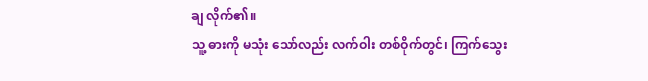ချ လိုက်၏။
သူ့ ဓားကို မသုံး သော်လည်း လက်ဝါး တစ်ဝိုက်တွင်၊ ကြက်သွေး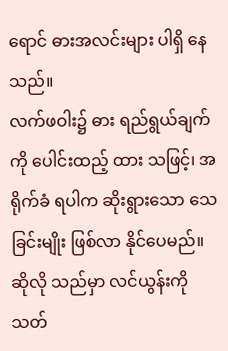ရောင် ဓားအလင်းများ ပါရှိ နေသည်။
လက်ဖဝါး၌ ဓား ရည်ရွယ်ချက်ကို ပေါင်းထည့် ထား သဖြင့်၊ အရိုက်ခံ ရပါက ဆိုးရွားသော သေခြင်းမျိုး ဖြစ်လာ နိုင်ပေမည်။
ဆိုလို သည်မှာ လင်ယွန်းကို သတ်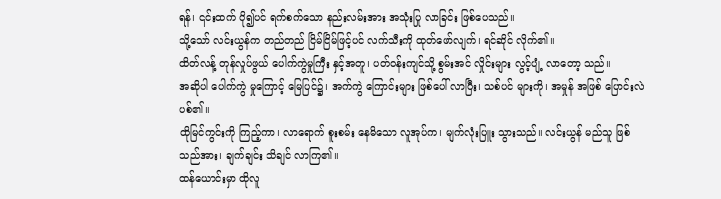ရန်၊ ၎င်းထက် ပို၍ပင် ရက်စက်သော နည်းလမ်းအား အသုံးပြု လာခြင်း ဖြစ်ပေသည်။
သို့သော် လင်းယွန်က တည်တည် ငြိမ်ငြိမ်ဖြင့်ပင် လက်သီးကို ထုတ်ဖော်လျက်၊ ရင်ဆိုင် လိုက်၏။
ထိတ်လန့် တုန်လှုပ်ဖွယ် ပေါက်ကွဲမှုကြီး နှင့်အတူ၊ ပတ်ဝန်းကျင်သို့ စွမ်းအင် လှိုင်းများ လွင့်ပျံ့ လာတော့ သည်။
အဆိုပါ ပေါက်ကွဲ မှုကြောင့် မြေပြင်၌၊ အက်ကွဲ ကြောင်းများ ဖြစ်ပေါ် လာပြီး၊ သစ်ပင် များကို၊ အမှုန် အဖြစ် ပြောင်းလဲ ပစ်၏။
ထိုမြင်ကွင်းကို ကြည့်ကာ၊ လာရောက် စူးစမ်း နေမိသော လူအုပ်က၊ မျက်လုံးပြူး သွားသည်။ လင်းယွန် မည်သူ ဖြစ်သည်အား၊ ချက်ချင်း သိချင် လာကြ၏။
ထန်ယောင်းမှာ ထိုလူ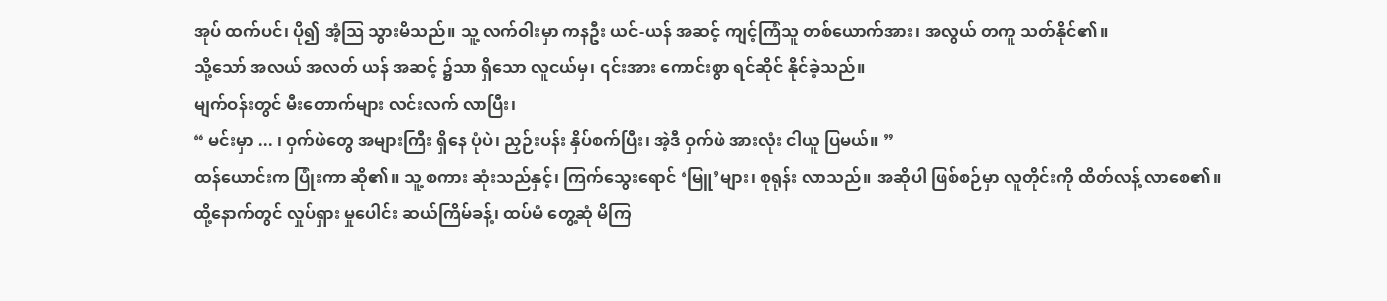အုပ် ထက်ပင်၊ ပို၍ အံ့သြ သွားမိသည်။ သူ့ လက်ဝါးမှာ ကနဦး ယင်-ယန် အဆင့် ကျင့်ကြံသူ တစ်ယောက်အား၊ အလွယ် တကူ သတ်နိုင်၏။
သို့သော် အလယ် အလတ် ယန် အဆင့် ၌သာ ရှိသော လူငယ်မှ၊ ၎င်းအား ကောင်းစွာ ရင်ဆိုင် နိုင်ခဲ့သည်။
မျက်ဝန်းတွင် မီးတောက်များ လင်းလက် လာပြီး၊
“ မင်းမှာ ... ၊ ဝှက်ဖဲတွေ အများကြီး ရှိနေ ပုံပဲ၊ ညှဉ်းပန်း နှိပ်စက်ပြီး၊ အဲ့ဒီ ဝှက်ဖဲ အားလုံး ငါယူ ပြမယ်။ ”
ထန်ယောင်းက ပြုံးကာ ဆို၏။ သူ့ စကား ဆုံးသည်နှင့်၊ ကြက်သွေးရောင် ‘မြူ’များ၊ စုရုန်း လာသည်။ အဆိုပါ ဖြစ်စဉ်မှာ လူတိုင်းကို ထိတ်လန့် လာစေ၏။
ထို့နောက်တွင် လှုပ်ရှား မှုပေါင်း ဆယ်ကြိမ်ခန့်၊ ထပ်မံ တွေ့ဆုံ မိကြ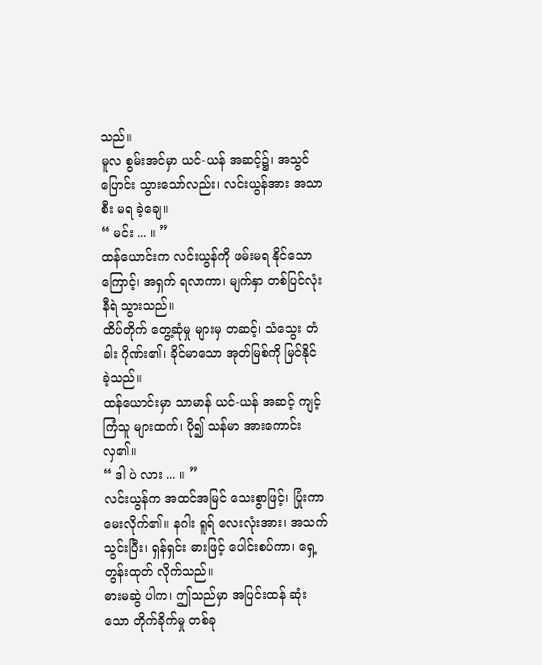သည်။
မူလ စွမ်းအင်မှာ ယင်-ယန် အဆင့်၌၊ အသွင်ပြောင်း သွားသော်လည်း၊ လင်းယွန်အား အသာစီး မရ ခဲ့ချေ။
“ မင်း ... ။ ”
ထန်ယောင်းက လင်းယွန်ကို ဖမ်းမရ နိုင်သောကြောင့်၊ အရှက် ရလာကာ၊ မျက်နှာ တစ်ပြင်လုံး နီရဲ သွားသည်။
ထိပ်တိုက် တွေ့ဆုံမှု များမှ တဆင့်၊ သံသွေး တံခါး ဂိုဏ်း၏၊ ခိုင်မာသော အုတ်မြစ်ကို မြင်နိုင် ခဲ့သည်။
ထန်ယောင်းမှာ သာမာန် ယင်-ယန် အဆင့် ကျင့်ကြံသူ များထက်၊ ပို၍ သန်မာ အားကောင်း လှ၏။
“ ဒါ ပဲ လား ... ။ ”
လင်းယွန်က အထင်အမြင် သေးစွာဖြင့်၊ ပြုံးကာ မေးလိုက်၏။ နဂါး ရူရ် လေးလုံးအား၊ အသက် သွင်းပြီး၊ ရှန်ရှင်း ဓားဖြင့် ပေါင်းစပ်ကာ၊ ရှေ့တွန်းထုတ် လိုက်သည်။
ဓားမဆွဲ ပါက၊ ဤသည်မှာ အပြင်းထန် ဆုံးသော တိုက်ခိုက်မှု တစ်ခု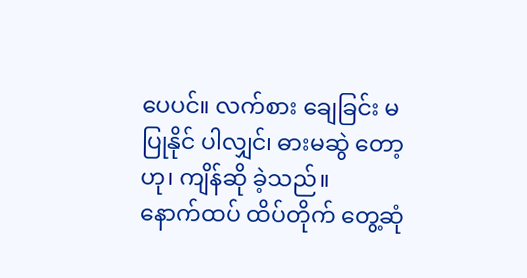ပေပင်။ လက်စား ချေခြင်း မပြုနိုင် ပါလျှင်၊ ဓားမဆွဲ တော့ဟု၊ ကျိန်ဆို ခဲ့သည်။
နောက်ထပ် ထိပ်တိုက် တွေ့ဆုံ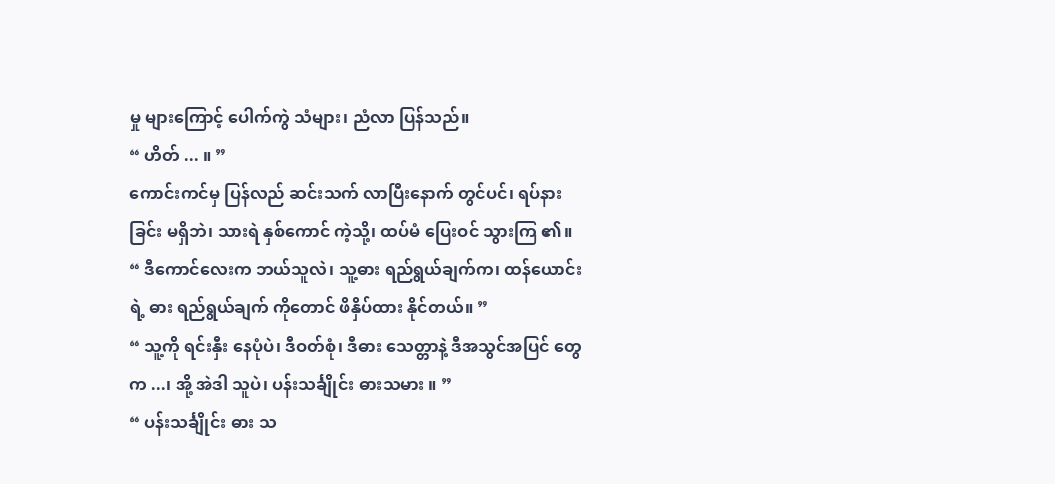မှု များကြောင့် ပေါက်ကွဲ သံများ၊ ညံလာ ပြန်သည်။
“ ဟိတ် ... ။ ”
ကောင်းကင်မှ ပြန်လည် ဆင်းသက် လာပြီးနောက် တွင်ပင်၊ ရပ်နားခြင်း မရှိဘဲ၊ သားရဲ နှစ်ကောင် ကဲ့သို့၊ ထပ်မံ ပြေးဝင် သွားကြ ၏။
“ ဒီကောင်လေးက ဘယ်သူလဲ၊ သူ့ဓား ရည်ရွယ်ချက်က၊ ထန်ယောင်းရဲ့ ဓား ရည်ရွယ်ချက် ကိုတောင် ဖိနှိပ်ထား နိုင်တယ်။ ”
“ သူ့ကို ရင်းနှီး နေပုံပဲ၊ ဒီဝတ်စုံ၊ ဒီဓား သေတ္တာနဲ့ ဒီအသွင်အပြင် တွေက ...၊ အို့ အဲဒါ သူပဲ၊ ပန်းသင်္ချိုင်း ဓားသမား ။ ”
“ ပန်းသင်္ချိုင်း ဓား သ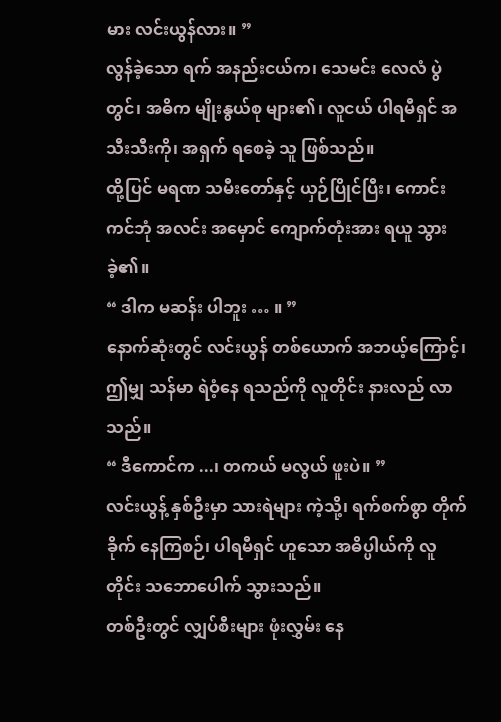မား လင်းယွန်လား။ ”
လွန်ခဲ့သော ရက် အနည်းငယ်က၊ သေမင်း လေလံ ပွဲတွင်၊ အဓိက မျိုးနွယ်စု များ၏၊ လူငယ် ပါရမီရှင် အသီးသီးကို၊ အရှက် ရစေခဲ့ သူ ဖြစ်သည်။
ထို့ပြင် မရဏ သမီးတော်နှင့် ယှဉ်ပြိုင်ပြီး၊ ကောင်းကင်ဘုံ အလင်း အမှောင် ကျောက်တုံးအား ရယူ သွားခဲ့၏။
“ ဒါက မဆန်း ပါဘူး … ။ ”
နောက်ဆုံးတွင် လင်းယွန် တစ်ယောက် အဘယ့်ကြောင့်၊ ဤမျှ သန်မာ ရဲဝံ့နေ ရသည်ကို လူတိုင်း နားလည် လာသည်။
“ ဒီကောင်က ...၊ တကယ် မလွယ် ဖူးပဲ။ ”
လင်းယွန့် နှစ်ဦးမှာ သားရဲများ ကဲ့သို့၊ ရက်စက်စွာ တိုက်ခိုက် နေကြစဉ်၊ ပါရမီရှင် ဟူသော အဓိပ္ပါယ်ကို လူတိုင်း သဘောပေါက် သွားသည်။
တစ်ဦးတွင် လျှပ်စီးများ ဖုံးလွှမ်း နေ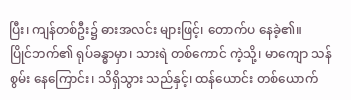ပြီး၊ ကျန်တစ်ဦး၌ ဓားအလင်း များဖြင့်၊ တောက်ပ နေခဲ့၏။
ပြိုင်ဘက်၏ ရုပ်ခန္ဓာမှာ၊ သားရဲ တစ်ကောင် ကဲ့သို့၊ မာကျော သန်စွမ်း နေကြောင်း၊ သိရှိသွား သည်နှင့်၊ ထန်ယောင်း တစ်ယောက်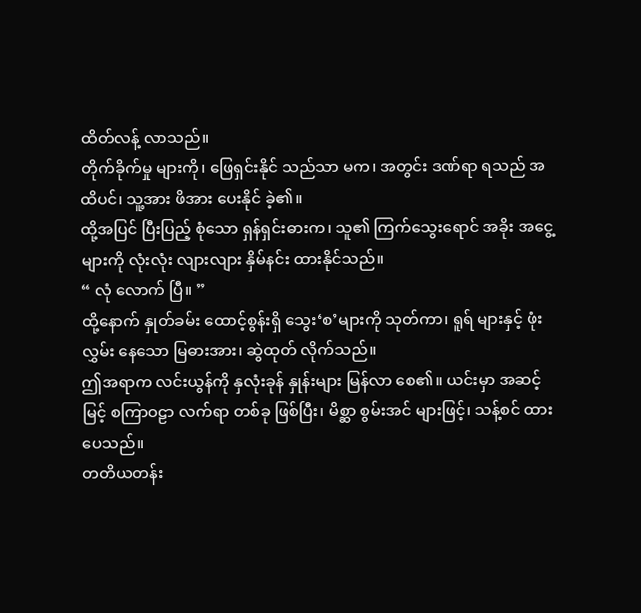ထိတ်လန့် လာသည်။
တိုက်ခိုက်မှု များကို၊ ဖြေရှင်းနိုင် သည်သာ မက၊ အတွင်း ဒဏ်ရာ ရသည် အထိပင်၊ သူ့အား ဖိအား ပေးနိုင် ခဲ့၏။
ထို့အပြင် ပြီးပြည့် စုံသော ရှန်ရှင်းဓားက၊ သူ၏ ကြက်သွေးရောင် အခိုး အငွေ့ များကို လုံးလုံး လျားလျား နှိမ်နင်း ထားနိုင်သည်။
“ လုံ လောက် ပြီ။ ”
ထို့နောက် နှုတ်ခမ်း ထောင့်စွန်းရှိ သွေး‘စ’များကို သုတ်ကာ၊ ရူရ် များနှင့် ဖုံးလွှမ်း နေသော မြဓားအား၊ ဆွဲထုတ် လိုက်သည်။
ဤအရာက လင်းယွန်ကို နှလုံးခုန် နှုန်းများ မြန်လာ စေ၏။ ယင်းမှာ အဆင့်မြင့် စကြာဝဠာ လက်ရာ တစ်ခု ဖြစ်ပြီး၊ မိစ္ဆာ စွမ်းအင် များဖြင့်၊ သန့်စင် ထားပေသည်။
တတိယတန်း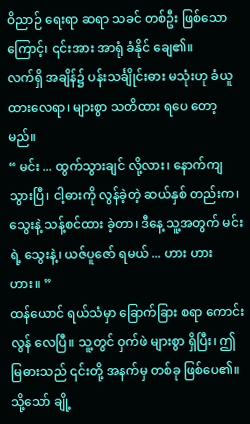ဝိညာဉ် ရေးရာ ဆရာ သခင် တစ်ဦး ဖြစ်သောကြောင့်၊ ၎င်းအား အာရုံ ခံနိုင် ချေ၏။
လက်ရှိ အချိန်၌ ပန်းသင်္ချိုင်းဓား မသုံးဟု ခံယူ ထားလေရာ၊ များစွာ သတိထား ရပေ တော့မည်။
“ မင်း ... ထွက်သွားချင် လို့လား၊ နောက်ကျ သွားပြီ၊ ငါ့ဓားကို လွန်ခဲ့တဲ့ ဆယ်နှစ် တည်းက၊ သွေးနဲ့ သန့်စင်ထား ခဲ့တာ၊ ဒီနေ့ သူ့အတွက် မင်းရဲ့ သွေးနဲ့၊ ယဇ်ပူဇော် ရမယ် ... ဟား ဟား ဟား။ ”
ထန်ယောင် ရယ်သံမှာ ခြောက်ခြား စရာ ကောင်းလွန် လေပြီ။ သူ့တွင် ဝှက်ဖဲ များစွာ ရှိပြီး၊ ဤမြဓားသည် ၎င်းတို့ အနက်မှ တစ်ခု ဖြစ်ပေ၏။
သို့သော် ချို့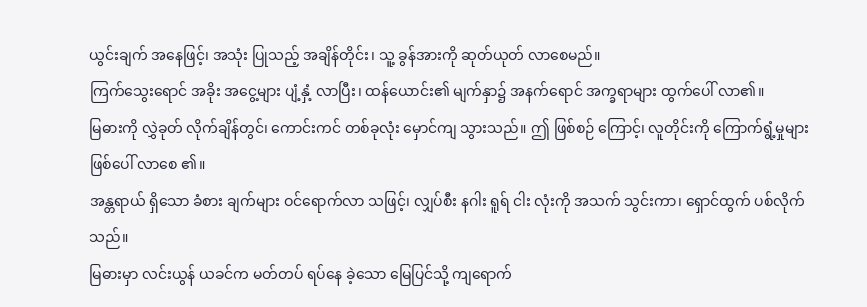ယွင်းချက် အနေဖြင့်၊ အသုံး ပြုသည့် အချိန်တိုင်း၊ သူ့ ခွန်အားကို ဆုတ်ယုတ် လာစေမည်။
ကြက်သွေးရောင် အခိုး အငွေ့များ ပျံ့နှံ့ လာပြီး၊ ထန်ယောင်း၏ မျက်နှာ၌ အနက်ရောင် အက္ခရာများ ထွက်ပေါ် လာ၏။
မြဓားကို လွှဲခုတ် လိုက်ချိန်တွင်၊ ကောင်းကင် တစ်ခုလုံး မှောင်ကျ သွားသည်။ ဤ ဖြစ်စဉ် ကြောင့်၊ လူတိုင်းကို ကြောက်ရွံ့မှုများ ဖြစ်ပေါ် လာစေ ၏။
အန္တရာယ် ရှိသော ခံစား ချက်များ ဝင်ရောက်လာ သဖြင့်၊ လျှပ်စီး နဂါး ရူရ် ငါး လုံးကို အသက် သွင်းကာ၊ ရှောင်ထွက် ပစ်လိုက်သည်။
မြဓားမှာ လင်းယွန် ယခင်က မတ်တပ် ရပ်နေ ခဲ့သော မြေပြင်သို့ ကျရောက်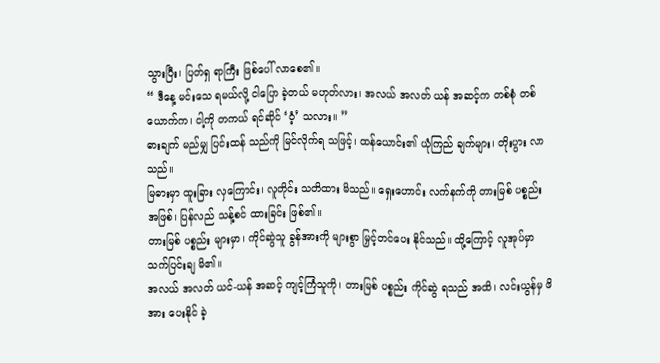သွားပြီး၊ ပြတ်ရှ ရာကြီး ဖြစ်ပေါ် လာစေ၏။
“ ဒီနေ့ မင်းသေ ရမယ်လို့ ငါပြော ခဲ့တယ် မဟုတ်လား၊ အလယ် အလတ် ယန် အဆင့်က တစ်စုံ တစ်ယောက်က၊ ငါ့ကို တကယ် ရင်ဆိုင် ‘ဝံ့’ သလား။ ”
ဓားချက် မည်မျှ ပြင်းထန် သည်ကို မြင်လိုက်ရ သဖြင့်၊ ထန်ယောင်း၏ ယုံကြည် ချက်များ၊ တိုးပွား လာသည်။
မြဓားမှာ ထူးခြား လှကြောင်း၊ လူတိုင်း သတိထား မိသည်။ ရှေးဟောင်း လက်နက်ကို တားမြစ် ပစ္စည်း အဖြစ်၊ ပြန်လည် သန့်စင် ထားခြင်း ဖြစ်၏။
တားမြစ် ပစ္စည်း များမှာ၊ ကိုင်ဆွဲသူ ခွန်အားကို များစွာ မြှင့်တင်ပေး နိုင်သည်။ ထို့ကြောင့် လူအုပ်မှာ သက်ပြင်းချ မိ၏။
အလယ် အလတ် ယင်-ယန် အဆင့် ကျင့်ကြံသူကို၊ တားမြစ် ပစ္စည်း ကိုင်ဆွဲ ရသည် အထိ၊ လင်းယွန်မှ ဖိအား ပေးနိုင် ခဲ့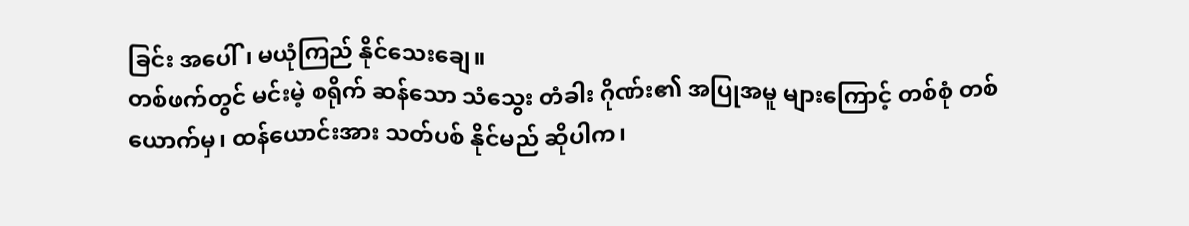ခြင်း အပေါ်၊ မယုံကြည် နိုင်သေးချေ။
တစ်ဖက်တွင် မင်းမဲ့ စရိုက် ဆန်သော သံသွေး တံခါး ဂိုဏ်း၏ အပြုအမူ များကြောင့် တစ်စုံ တစ်ယောက်မှ၊ ထန်ယောင်းအား သတ်ပစ် နိုင်မည် ဆိုပါက၊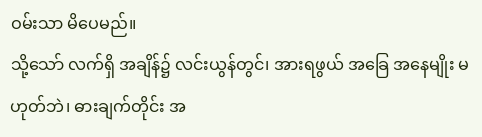ဝမ်းသာ မိပေမည်။
သို့သော် လက်ရှိ အချိန်၌ လင်းယွန်တွင်၊ အားရဖွယ် အခြေ အနေမျိုး မဟုတ်ဘဲ၊ ဓားချက်တိုင်း အ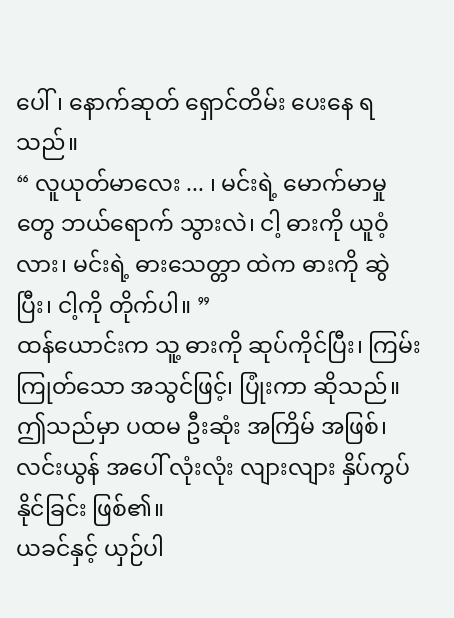ပေါ်၊ နောက်ဆုတ် ရှောင်တိမ်း ပေးနေ ရသည်။
“ လူယုတ်မာလေး ... ၊ မင်းရဲ့ မောက်မာမှုတွေ ဘယ်ရောက် သွားလဲ၊ ငါ့ ဓားကို ယူဝံ့လား၊ မင်းရဲ့ ဓားသေတ္တာ ထဲက ဓားကို ဆွဲပြီး၊ ငါ့ကို တိုက်ပါ။ ”
ထန်ယောင်းက သူ့ ဓားကို ဆုပ်ကိုင်ပြီး၊ ကြမ်းကြုတ်သော အသွင်ဖြင့်၊ ပြုံးကာ ဆိုသည်။
ဤသည်မှာ ပထမ ဦးဆုံး အကြိမ် အဖြစ်၊ လင်းယွန် အပေါ် လုံးလုံး လျားလျား နှိပ်ကွပ် နိုင်ခြင်း ဖြစ်၏။
ယခင်နှင့် ယှဉ်ပါ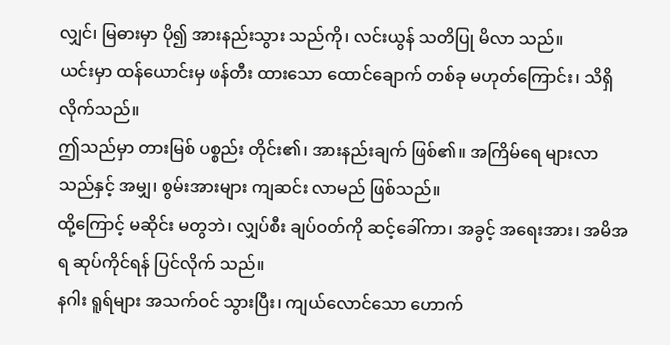လျှင်၊ မြဓားမှာ ပို၍ အားနည်းသွား သည်ကို၊ လင်းယွန် သတိပြု မိလာ သည်။
ယင်းမှာ ထန်ယောင်းမှ ဖန်တီး ထားသော ထောင်ချောက် တစ်ခု မဟုတ်ကြောင်း၊ သိရှိ လိုက်သည်။
ဤသည်မှာ တားမြစ် ပစ္စည်း တိုင်း၏၊ အားနည်းချက် ဖြစ်၏။ အကြိမ်ရေ များလာ သည်နှင့် အမျှ၊ စွမ်းအားများ ကျဆင်း လာမည် ဖြစ်သည်။
ထို့ကြောင့် မဆိုင်း မတွဘဲ၊ လျှပ်စီး ချပ်ဝတ်ကို ဆင့်ခေါ်ကာ၊ အခွင့် အရေးအား၊ အမိအရ ဆုပ်ကိုင်ရန် ပြင်လိုက် သည်။
နဂါး ရူရ်များ အသက်ဝင် သွားပြီး၊ ကျယ်လောင်သော ဟောက်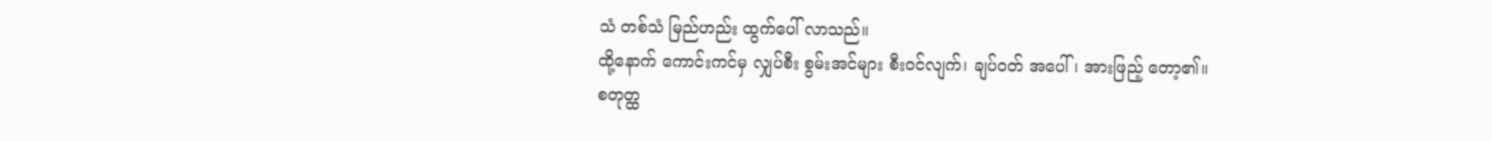သံ တစ်သံ မြည်ဟည်း ထွက်ပေါ် လာသည်။
ထို့နောက် ကောင်းကင်မှ လျှပ်စီး စွမ်းအင်များ စီးဝင်လျက်၊ ချပ်ဝတ် အပေါ်၊ အားဖြည့် တော့၏။
စတုတ္ထ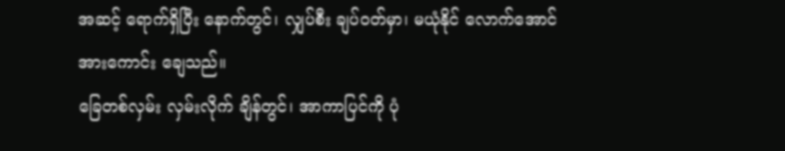အဆင့် ရောက်ရှိပြီး နောက်တွင်၊ လျှပ်စီး ချပ်ဝတ်မှာ၊ မယုံနိုင် လောက်အောင် အားကောင်း ချေသည်။
ခြေတစ်လှမ်း လှမ်းလိုက် ချိန်တွင်၊ အာကာပြင်ကို ပုံ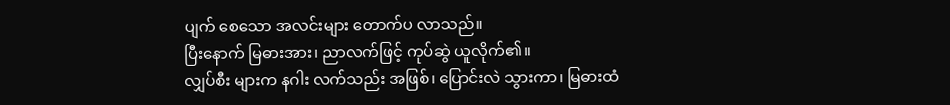ပျက် စေသော အလင်းများ တောက်ပ လာသည်။
ပြီးနောက် မြဓားအား၊ ညာလက်ဖြင့် ကုပ်ဆွဲ ယူလိုက်၏။
လျှပ်စီး များက နဂါး လက်သည်း အဖြစ်၊ ပြောင်းလဲ သွားကာ၊ မြဓားထံ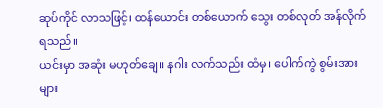ဆုပ်ကိုင် လာသဖြင့်၊ ထန်ယောင်း တစ်ယောက် သွေး တစ်လုတ် အန်လိုက် ရသည်။
ယင်းမှာ အဆုံး မဟုတ်ချေ။ နဂါး လက်သည်း ထံမှ၊ ပေါက်ကွဲ စွမ်းအားများ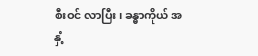စီးဝင် လာပြီး၊ ခန္ဓာကိုယ် အနှံ့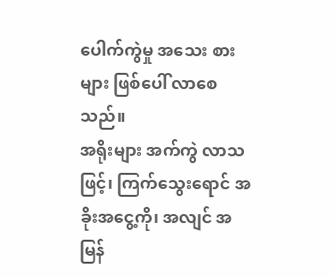ပေါက်ကွဲမှု အသေး စားများ ဖြစ်ပေါ် လာစေသည်။
အရိုးများ အက်ကွဲ လာသဖြင့်၊ ကြက်သွေးရောင် အခိုးအငွေ့ကို၊ အလျင် အမြန်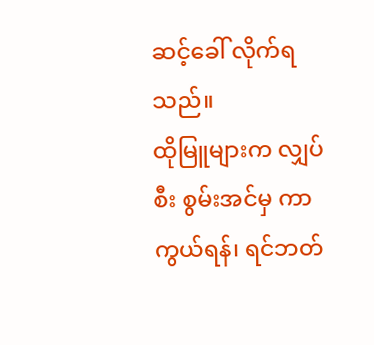ဆင့်ခေါ် လိုက်ရသည်။
ထိုမြူများက လျှပ်စီး စွမ်းအင်မှ ကာကွယ်ရန်၊ ရင်ဘတ်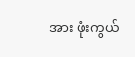အား ဖုံးကွယ်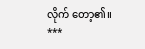လိုက် တော့၏။
***